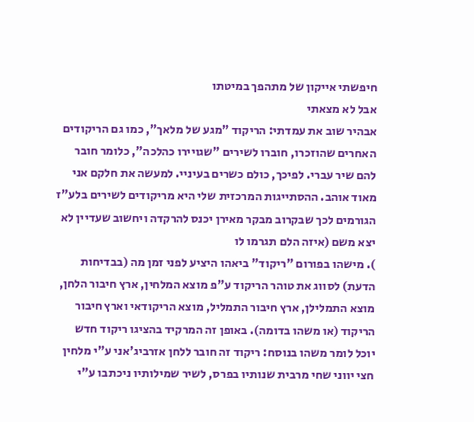חיפשתי אייקון של מתהפך במיטתו
אבל לא מצאתי
אבהיר שוב את עמדתי: הריקוד "מגע של מלאך", כמו גם הריקודים האחרים שהוזכרו, חוברו לשירים "שגויירו כהלכה", כלומר חובר להם שיר עברי. לפיכך, כולם כשרים בעיניי. למעשה את חלקם אני מאוד אוהב. ההסתייגות המרכזית שלי היא מריקודים לשירים בלע"ז הגורמים לכך שבקרוב מבקר מאירן יכנס להרקדה ויחשוב שעדיין לא יצא משם (איזה הלם תגרמו לו
). מישהו בפורום "ריקוד" ביאהו היציע לפני זמן מה (בבדיחות הדעת) לסווג את טוהר הריקוד ע"פ מוצא המלחין, ארץ חיבור הלחן, מוצא התמלילן, ארץ חיבור התמליל, מוצא הריקודאי וארץ חיבור הריקוד (או משהו בדומה). באופן זה המרקיד בהציגו ריקוד חדש יוכל לומר משהו בנוסח: ריקוד זה חובר ללחן אזרביג'אני ע"י מלחין חצי יווני שחי מרבית שנותיו בפרס, לשיר שמילותיו ניכתבו ע"י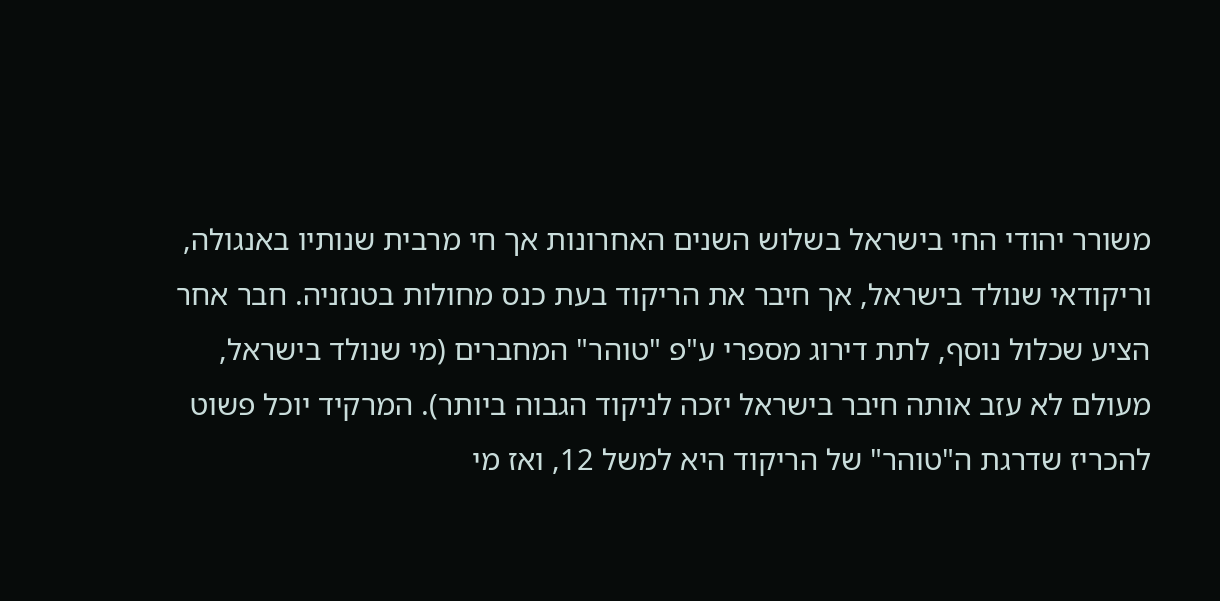משורר יהודי החי בישראל בשלוש השנים האחרונות אך חי מרבית שנותיו באנגולה, וריקודאי שנולד בישראל, אך חיבר את הריקוד בעת כנס מחולות בטנזניה. חבר אחר הציע שכלול נוסף, לתת דירוג מספרי ע"פ "טוהר" המחברים (מי שנולד בישראל, מעולם לא עזב אותה חיבר בישראל יזכה לניקוד הגבוה ביותר). המרקיד יוכל פשוט להכריז שדרגת ה"טוהר" של הריקוד היא למשל 12, ואז מי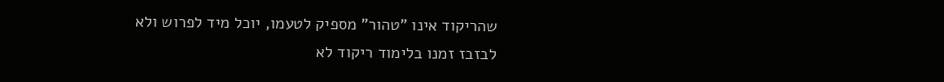שהריקוד אינו "טהור" מספיק לטעמו, יוכל מיד לפרוש ולא לבזבז זמנו בלימוד ריקוד לא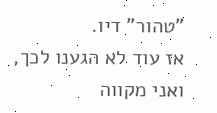"טהור" דיו.
אז עוד לא הגענו לכך, ואני מקווה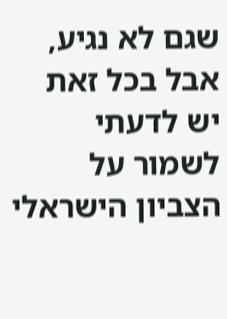שגם לא נגיע, אבל בכל זאת יש לדעתי לשמור על הצביון הישראלי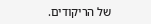של הריקודים.